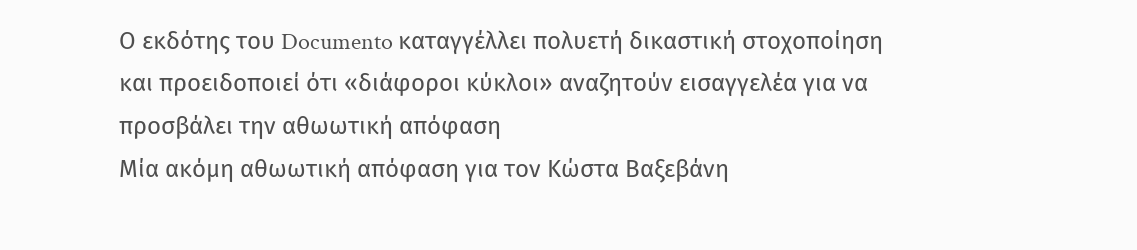Ο εκδότης του Documento καταγγέλλει πολυετή δικαστική στοχοποίηση και προειδοποιεί ότι «διάφοροι κύκλοι» αναζητούν εισαγγελέα για να προσβάλει την αθωωτική απόφαση
Μία ακόμη αθωωτική απόφαση για τον Κώστα Βαξεβάνη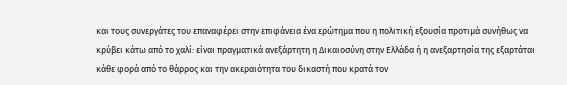και τους συνεργάτες του επαναφέρει στην επιφάνεια ένα ερώτημα που η πολιτική εξουσία προτιμά συνήθως να κρύβει κάτω από το χαλί: είναι πραγματικά ανεξάρτητη η Δικαιοσύνη στην Ελλάδα ή η ανεξαρτησία της εξαρτάται κάθε φορά από το θάρρος και την ακεραιότητα του δικαστή που κρατά τον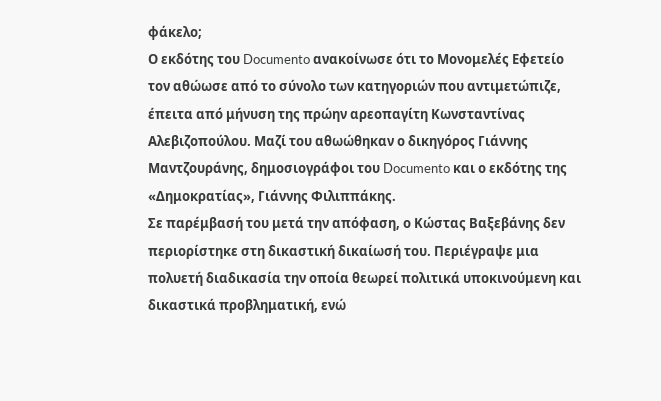φάκελο;
Ο εκδότης του Documento ανακοίνωσε ότι το Μονομελές Εφετείο τον αθώωσε από το σύνολο των κατηγοριών που αντιμετώπιζε, έπειτα από μήνυση της πρώην αρεοπαγίτη Κωνσταντίνας Αλεβιζοπούλου. Μαζί του αθωώθηκαν ο δικηγόρος Γιάννης Μαντζουράνης, δημοσιογράφοι του Documento και ο εκδότης της «Δημοκρατίας», Γιάννης Φιλιππάκης.
Σε παρέμβασή του μετά την απόφαση, ο Κώστας Βαξεβάνης δεν περιορίστηκε στη δικαστική δικαίωσή του. Περιέγραψε μια πολυετή διαδικασία την οποία θεωρεί πολιτικά υποκινούμενη και δικαστικά προβληματική, ενώ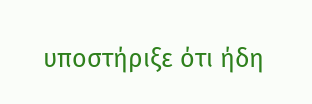υποστήριξε ότι ήδη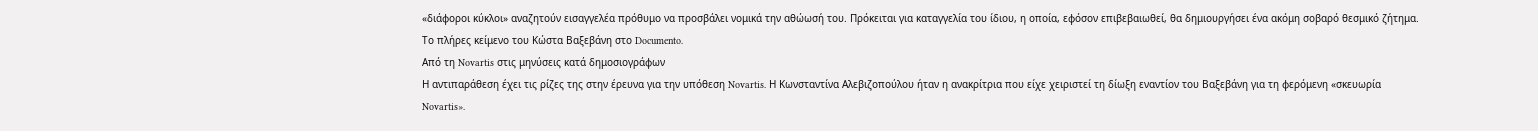«διάφοροι κύκλοι» αναζητούν εισαγγελέα πρόθυμο να προσβάλει νομικά την αθώωσή του. Πρόκειται για καταγγελία του ίδιου, η οποία, εφόσον επιβεβαιωθεί, θα δημιουργήσει ένα ακόμη σοβαρό θεσμικό ζήτημα. Το πλήρες κείμενο του Κώστα Βαξεβάνη στο Documento.
Από τη Novartis στις μηνύσεις κατά δημοσιογράφων
Η αντιπαράθεση έχει τις ρίζες της στην έρευνα για την υπόθεση Novartis. Η Κωνσταντίνα Αλεβιζοπούλου ήταν η ανακρίτρια που είχε χειριστεί τη δίωξη εναντίον του Βαξεβάνη για τη φερόμενη «σκευωρία Novartis».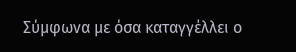Σύμφωνα με όσα καταγγέλλει ο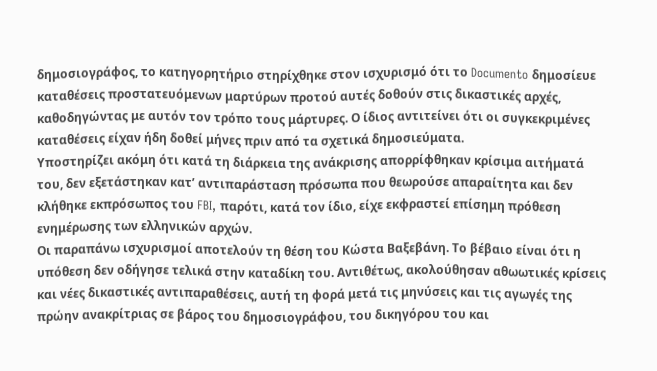δημοσιογράφος, το κατηγορητήριο στηρίχθηκε στον ισχυρισμό ότι το Documento δημοσίευε καταθέσεις προστατευόμενων μαρτύρων προτού αυτές δοθούν στις δικαστικές αρχές, καθοδηγώντας με αυτόν τον τρόπο τους μάρτυρες. Ο ίδιος αντιτείνει ότι οι συγκεκριμένες καταθέσεις είχαν ήδη δοθεί μήνες πριν από τα σχετικά δημοσιεύματα.
Υποστηρίζει ακόμη ότι κατά τη διάρκεια της ανάκρισης απορρίφθηκαν κρίσιμα αιτήματά του, δεν εξετάστηκαν κατ’ αντιπαράσταση πρόσωπα που θεωρούσε απαραίτητα και δεν κλήθηκε εκπρόσωπος του FBI, παρότι, κατά τον ίδιο, είχε εκφραστεί επίσημη πρόθεση ενημέρωσης των ελληνικών αρχών.
Οι παραπάνω ισχυρισμοί αποτελούν τη θέση του Κώστα Βαξεβάνη. Το βέβαιο είναι ότι η υπόθεση δεν οδήγησε τελικά στην καταδίκη του. Αντιθέτως, ακολούθησαν αθωωτικές κρίσεις και νέες δικαστικές αντιπαραθέσεις, αυτή τη φορά μετά τις μηνύσεις και τις αγωγές της πρώην ανακρίτριας σε βάρος του δημοσιογράφου, του δικηγόρου του και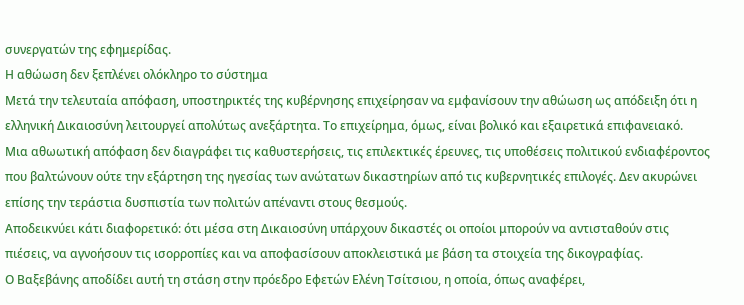συνεργατών της εφημερίδας.
Η αθώωση δεν ξεπλένει ολόκληρο το σύστημα
Μετά την τελευταία απόφαση, υποστηρικτές της κυβέρνησης επιχείρησαν να εμφανίσουν την αθώωση ως απόδειξη ότι η ελληνική Δικαιοσύνη λειτουργεί απολύτως ανεξάρτητα. Το επιχείρημα, όμως, είναι βολικό και εξαιρετικά επιφανειακό.
Μια αθωωτική απόφαση δεν διαγράφει τις καθυστερήσεις, τις επιλεκτικές έρευνες, τις υποθέσεις πολιτικού ενδιαφέροντος που βαλτώνουν ούτε την εξάρτηση της ηγεσίας των ανώτατων δικαστηρίων από τις κυβερνητικές επιλογές. Δεν ακυρώνει επίσης την τεράστια δυσπιστία των πολιτών απέναντι στους θεσμούς.
Αποδεικνύει κάτι διαφορετικό: ότι μέσα στη Δικαιοσύνη υπάρχουν δικαστές οι οποίοι μπορούν να αντισταθούν στις πιέσεις, να αγνοήσουν τις ισορροπίες και να αποφασίσουν αποκλειστικά με βάση τα στοιχεία της δικογραφίας.
Ο Βαξεβάνης αποδίδει αυτή τη στάση στην πρόεδρο Εφετών Ελένη Τσίτσιου, η οποία, όπως αναφέρει,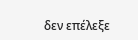δεν επέλεξε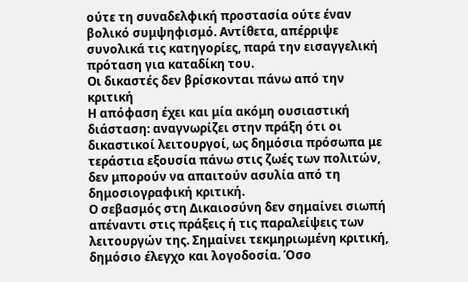ούτε τη συναδελφική προστασία ούτε έναν βολικό συμψηφισμό. Αντίθετα, απέρριψε συνολικά τις κατηγορίες, παρά την εισαγγελική πρόταση για καταδίκη του.
Οι δικαστές δεν βρίσκονται πάνω από την κριτική
Η απόφαση έχει και μία ακόμη ουσιαστική διάσταση: αναγνωρίζει στην πράξη ότι οι δικαστικοί λειτουργοί, ως δημόσια πρόσωπα με τεράστια εξουσία πάνω στις ζωές των πολιτών, δεν μπορούν να απαιτούν ασυλία από τη δημοσιογραφική κριτική.
Ο σεβασμός στη Δικαιοσύνη δεν σημαίνει σιωπή απέναντι στις πράξεις ή τις παραλείψεις των λειτουργών της. Σημαίνει τεκμηριωμένη κριτική, δημόσιο έλεγχο και λογοδοσία. Όσο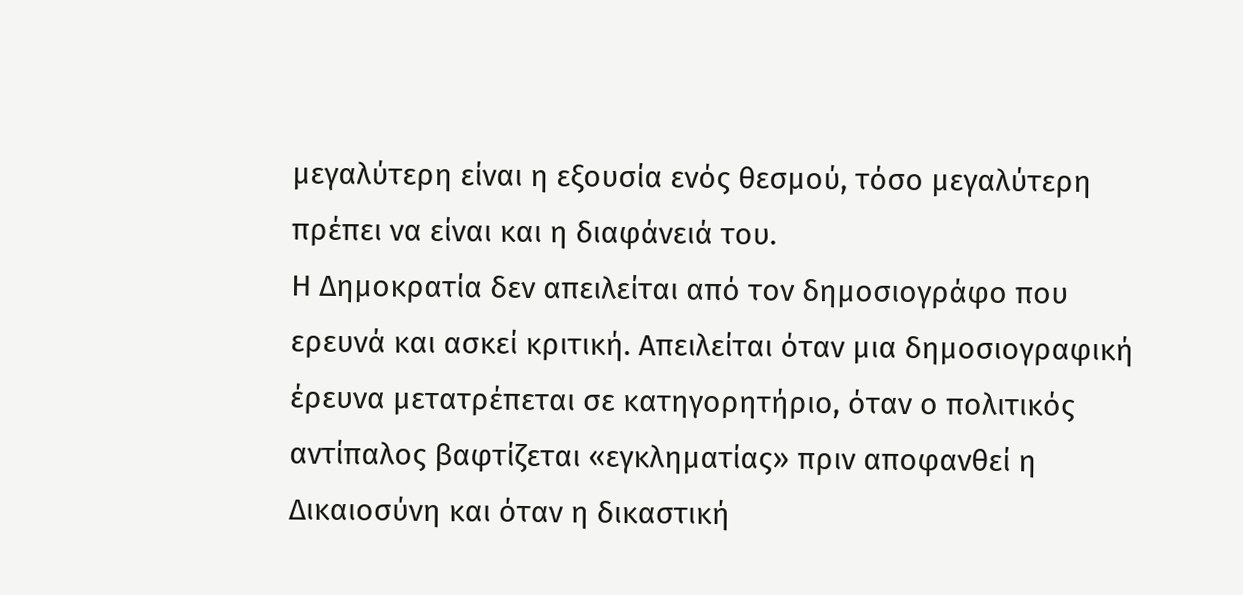μεγαλύτερη είναι η εξουσία ενός θεσμού, τόσο μεγαλύτερη πρέπει να είναι και η διαφάνειά του.
Η Δημοκρατία δεν απειλείται από τον δημοσιογράφο που ερευνά και ασκεί κριτική. Απειλείται όταν μια δημοσιογραφική έρευνα μετατρέπεται σε κατηγορητήριο, όταν ο πολιτικός αντίπαλος βαφτίζεται «εγκληματίας» πριν αποφανθεί η Δικαιοσύνη και όταν η δικαστική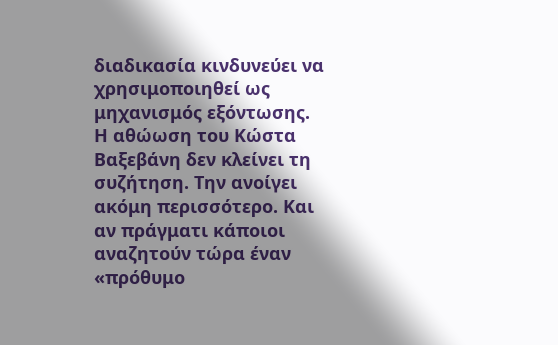διαδικασία κινδυνεύει να χρησιμοποιηθεί ως μηχανισμός εξόντωσης.
Η αθώωση του Κώστα Βαξεβάνη δεν κλείνει τη συζήτηση. Την ανοίγει ακόμη περισσότερο. Και αν πράγματι κάποιοι αναζητούν τώρα έναν «πρόθυμο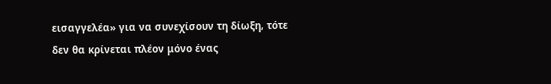εισαγγελέα» για να συνεχίσουν τη δίωξη, τότε δεν θα κρίνεται πλέον μόνο ένας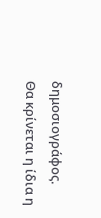δημοσιογράφος.
Θα κρίνεται η ίδια η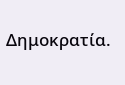Δημοκρατία.